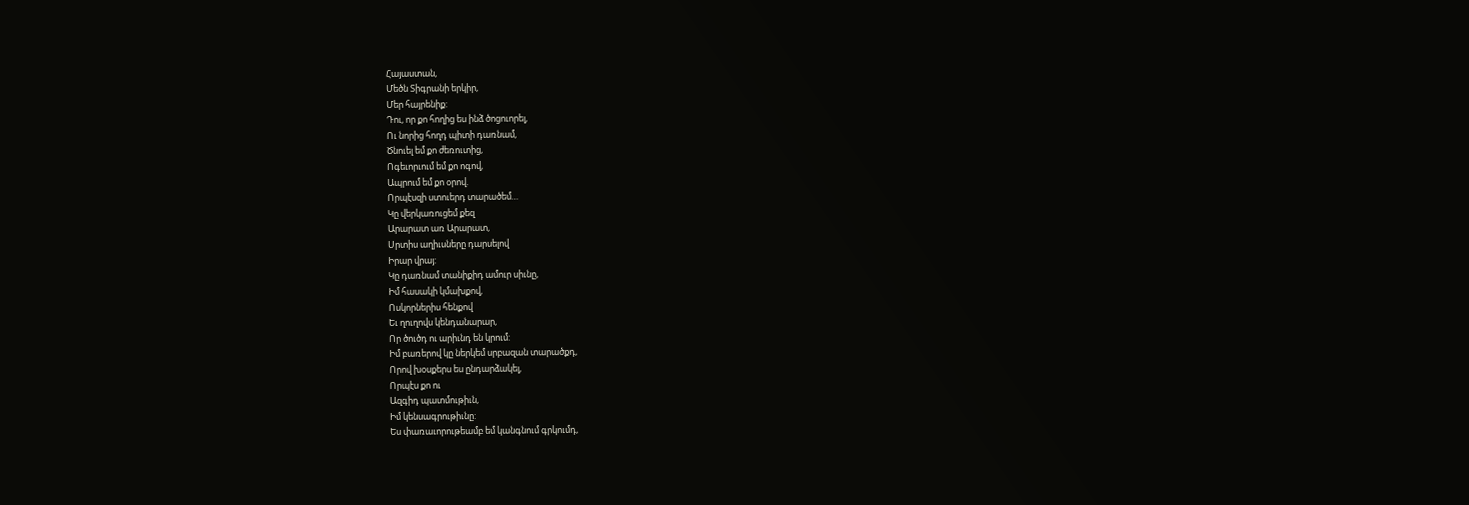Հայաստան,
Մեծն Տիգրանի երկիր,
Մեր հայրենիք:
Դու, որ քո հողից ես ինձ ծոցուորել,
Ու նորից հողդ պիտի դառնամ,
Ծնուել եմ քո ժեռուտից,
Ոգեւորւում եմ քո ոգով,
Ապրում եմ քո օրով.
Որպէսզի ստուերդ տարածեմ…
Կը վերկառուցեմ քեզ
Արարատ առ Արարատ,
Սրտիս աղիւսները դարսելով
Իրար վրայ:
Կը դառնամ տանիքիդ ամուր սիւնը,
Իմ հասակի կմախքով,
Ոսկորներիս հենքով
Եւ ղուղովս կենդանարար,
Որ ծուծդ ու արիւնդ են կրում:
Իմ բառերով կը ներկեմ սրբազան տարածքդ,
Որով խօսքերս ես ընդարձակել,
Որպէս քո ու
Ազգիդ պատմութիւն,
Իմ կենսագրութիւնը:
Ես փառաւորութեամբ եմ կանգնում գրկումդ,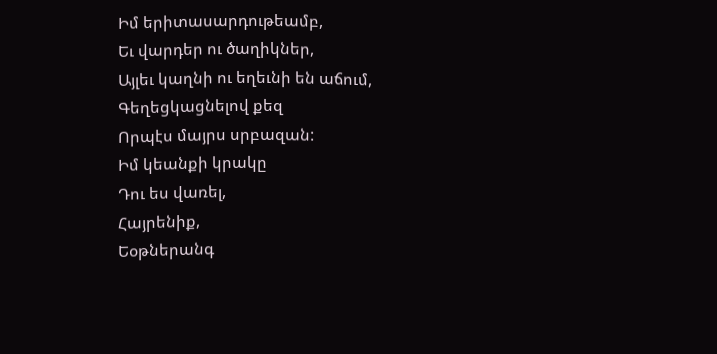Իմ երիտասարդութեամբ,
Եւ վարդեր ու ծաղիկներ,
Այլեւ կաղնի ու եղեւնի են աճում,
Գեղեցկացնելով քեզ
Որպէս մայրս սրբազան:
Իմ կեանքի կրակը
Դու ես վառել,
Հայրենիք,
Եօթներանգ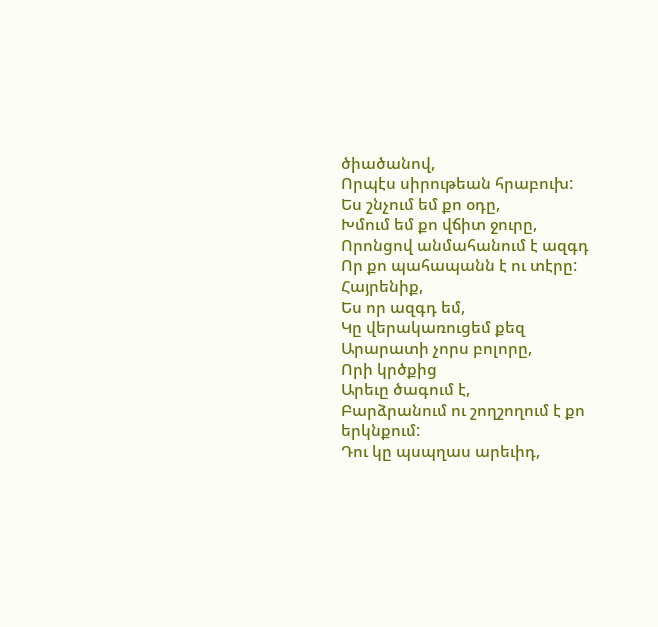ծիածանով,
Որպէս սիրութեան հրաբուխ:
Ես շնչում եմ քո օդը,
Խմում եմ քո վճիտ ջուրը,
Որոնցով անմահանում է ազգդ
Որ քո պահապանն է ու տէրը:
Հայրենիք,
Ես որ ազգդ եմ,
Կը վերակառուցեմ քեզ
Արարատի չորս բոլորը,
Որի կրծքից
Արեւը ծագում է,
Բարձրանում ու շողշողում է քո երկնքում:
Դու կը պսպղաս արեւիդ,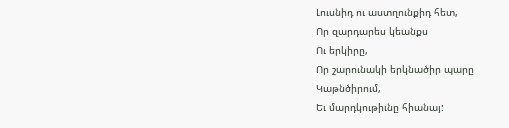Լուսնիդ ու աստղունքիդ հետ,
Որ զարդարես կեանքս
Ու երկիրը,
Որ շարունակի երկնածիր պարը
Կաթնծիրում,
Եւ մարդկութիւնը հիանայ: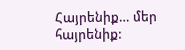Հայրենիք… մեր հայրենիք: